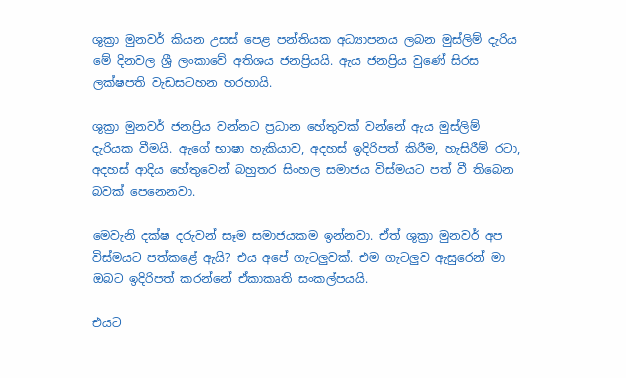ශුක්‍රා මුනවර් කියන උසස් පෙළ පන්තියක අධ්‍යාපනය ලබන මුස්ලිම් දැරිය මේ දිනවල ශ්‍රී ලංකාවේ අතිශය ජනප්‍රියයි. ඇය ජනප්‍රිය වුණේ සිරස ලක්ෂපති වැඩසටහන හරහායි.

ශුක්‍රා මුනවර් ජනප්‍රිය වන්නට ප්‍රධාන හේතුවක් වන්නේ ඇය මුස්ලිම් දැරියක වීමයි. ඇගේ භාෂා හැකියාව, අදහස් ඉදිරිපත් කිරීම, හැසිරීම් රටා, අදහස් ආදිය හේතුවෙන් බහුතර සිංහල සමාජය විස්මයට පත් වී තිබෙන බවක් පෙනෙනවා.

මෙවැනි දක්ෂ දරුවන් සෑම සමාජයකම ඉන්නවා. ඒත් ශුක්‍රා මුනවර් අප විස්මයට පත්කළේ ඇයි? එය අපේ ගැටලුවක්. එම ගැටලුව ඇසුරෙන් මා ඔබට ඉදිරිපත් කරන්නේ ඒකාකෘති සංකල්පයයි.

එයට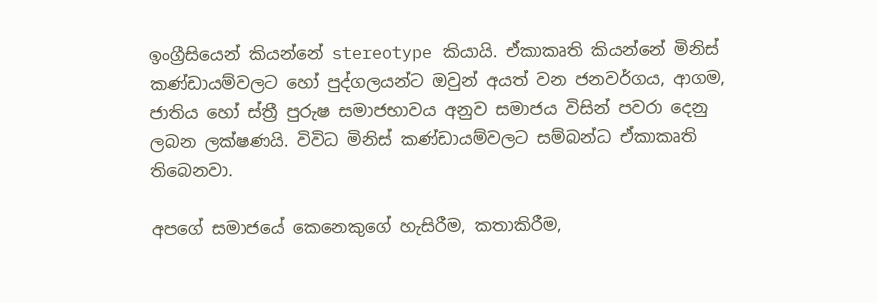ඉංග්‍රීසියෙන් කියන්නේ stereotype කියායි. ඒකාකෘති කියන්නේ මිනිස් කණ්ඩායම්වලට හෝ පුද්ගලයන්ට ඔවුන් අයත් වන ජනවර්ගය, ආගම, ජාතිය හෝ ස්ත්‍රී පුරුෂ සමාජභාවය අනුව සමාජය විසින් පවරා දෙනු ලබන ලක්ෂණයි. විවිධ මිනිස් කණ්ඩායම්වලට සම්බන්ධ ඒකාකෘති තිබෙනවා.

අපගේ සමාජයේ කෙනෙකුගේ හැසිරීම, කතාකිරීම,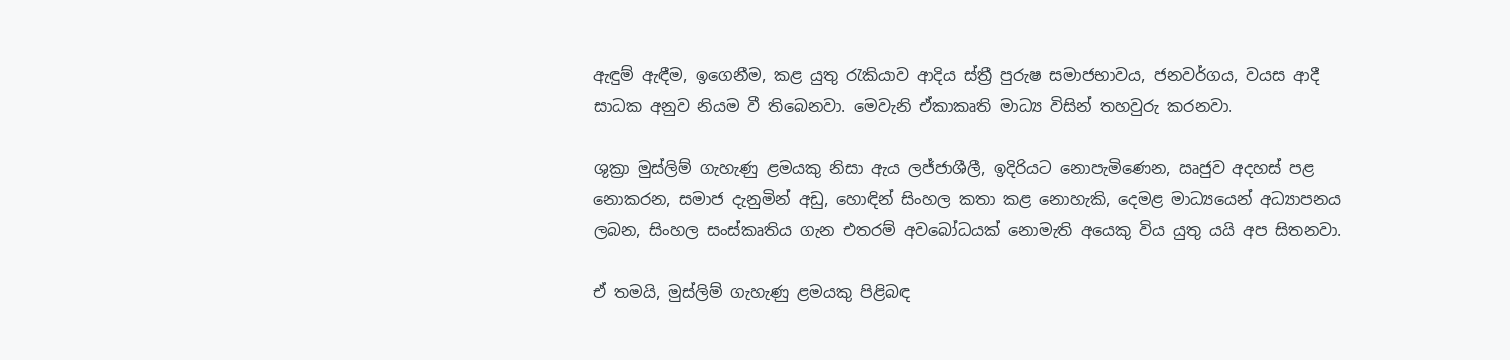ඇඳුම් ඇඳීම, ඉගෙනීම, කළ යුතු රැකියාව ආදිය ස්ත්‍රී පුරුෂ සමාජභාවය, ජනවර්ගය, වයස ආදී සාධක අනුව නියම වී තිබෙනවා. මෙවැනි ඒකාකෘති මාධ්‍ය විසින් තහවුරු කරනවා.

ශුක්‍රා මුස්ලිම් ගැහැණු ළමයකු නිසා ඇය ලජ්ජාශීලී, ඉදිරියට නොපැමිණෙන, ඍජුව අදහස් පළ නොකරන, සමාජ දැනුමින් අඩු, හොඳින් සිංහල කතා කළ නොහැකි, දෙමළ මාධ්‍යයෙන් අධ්‍යාපනය ලබන, සිංහල සංස්කෘතිය ගැන එතරම් අවබෝධයක් නොමැති අයෙකු විය යුතු යයි අප සිතනවා.

ඒ තමයි, මුස්ලිම් ගැහැණු ළමයකු පිළිබඳ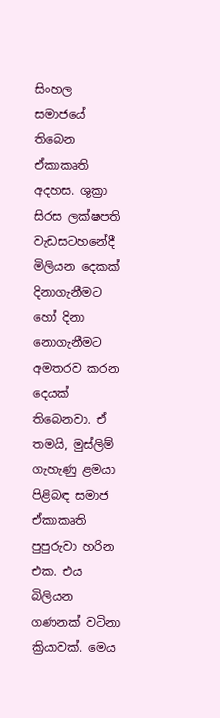සිංහල සමාජයේ තිබෙන ඒකාකෘති අදහස. ශුක්‍රා සිරස ලක්ෂපති වැඩසටහනේදී මිලියන දෙකක් දිනාගැනීමට හෝ දිනා නොගැනීමට අමතරව කරන දෙයක් තිබෙනවා. ඒ තමයි, මුස්ලිම් ගැහැණු ළමයා පිළිබඳ සමාජ ඒකාකෘති පුපුරුවා හරින එක. එය බිලියන ගණනක් වටිනා ක්‍රියාවක්. මෙය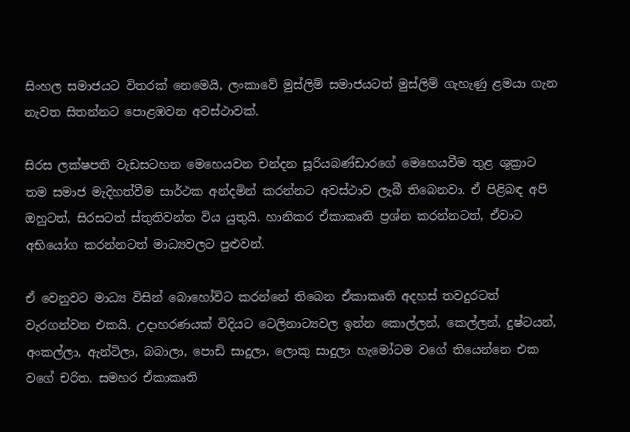සිංහල සමාජයට විතරක් නෙමෙයි, ලංකාවේ මුස්ලිම් සමාජයටත් මුස්ලිම් ගැහැණු ළමයා ගැන නැවත සිතන්නට පොළඹවන අවස්ථාවක්.

සිරස ලක්ෂපති වැඩසටහන මෙහෙයවන චන්දන සූරියබණ්ඩාරගේ මෙහෙයවීම තුළ ශුක්‍රාට තම සමාජ මැදිහත්වීම සාර්ථක අන්දමින් කරන්නට අවස්ථාව ලැබී තිබෙනවා. ඒ පිළිබඳ අපි ඔහුටත්, සිරසටත් ස්තුතිවන්ත විය යුතුයි. හානිකර ඒකාකෘති ප්‍රශ්න කරන්නටත්, ඒවාට අභියෝග කරන්නටත් මාධ්‍යවලට පුළුවන්.

ඒ වෙනුවට මාධ්‍ය විසින් බොහෝවිට කරන්නේ තිබෙන ඒකාකෘති අදහස් තවදුරටත් වැරගන්වන එකයි. උදාහරණයක් විදියට ටෙලිනාට්‍යවල ඉන්න කොල්ලන්, කෙල්ලන්, දුෂ්ටයන්, අංකල්ලා, ඇන්ටිලා, බබාලා, පොඩි සාදුලා, ලොකු සාදුලා හැමෝටම වගේ තියෙන්නෙ එක වගේ චරිත. සමහර ඒකාකෘති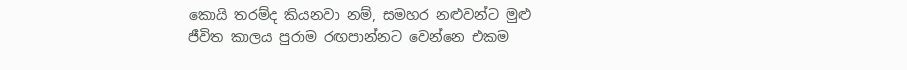කොයි තරම්ද කියනවා නම්, සමහර නළුවන්ට මුළු ජීවිත කාලය පුරාම රඟපාන්නට වෙන්නෙ එකම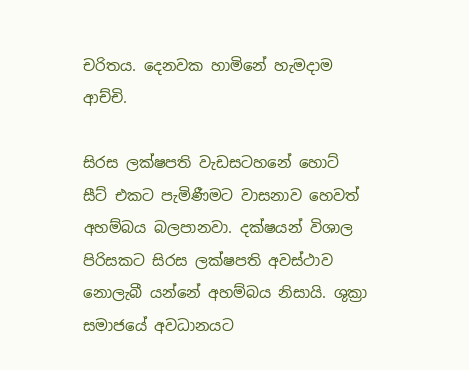චරිතය. දෙනවක හාමිනේ හැමදාම ආච්චි.

සිරස ලක්ෂපති වැඩසටහනේ හොට් සීට් එකට පැමිණීමට වාසනාව හෙවත් අහම්බය බලපානවා. දක්ෂයන් විශාල පිරිසකට සිරස ලක්ෂපති අවස්ථාව නොලැබී යන්නේ අහම්බය නිසායි. ශුක්‍රා සමාජයේ අවධානයට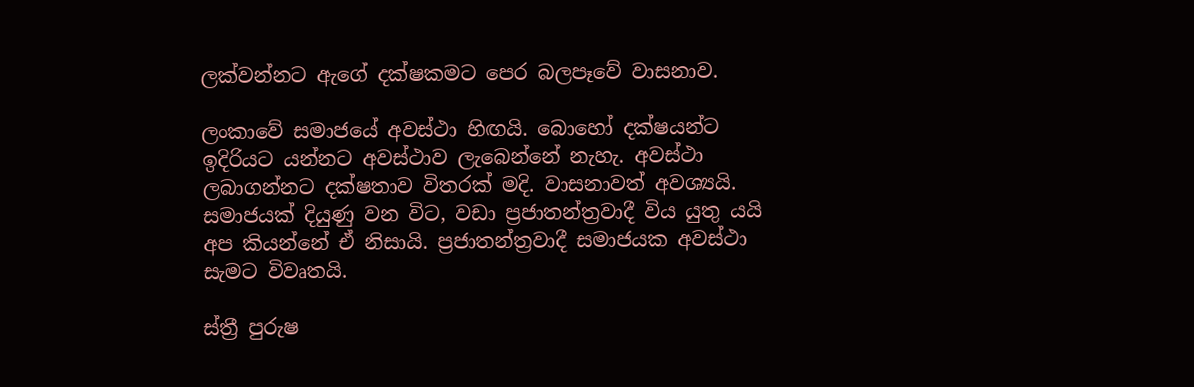ලක්වන්නට ඇගේ දක්ෂකමට පෙර බලපෑවේ වාසනාව.

ලංකාවේ සමාජයේ අවස්ථා හිඟයි. බොහෝ දක්ෂයන්ට ඉදිරියට යන්නට අවස්ථාව ලැබෙන්නේ නැහැ. අවස්ථා ලබාගන්නට දක්ෂතාව විතරක් මදි. වාසනාවත් අවශ්‍යයි. සමාජයක් දියුණු වන විට, වඩා ප්‍රජාතන්ත්‍රවාදී විය යුතු යයි අප කියන්නේ ඒ නිසායි. ප්‍රජාතන්ත්‍රවාදී සමාජයක අවස්ථා සැමට විවෘතයි.

ස්ත්‍රී පුරුෂ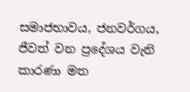සමාජභාවය, ජනවර්ගය, ජීවත් වන ප්‍රදේශය වැනි කාරණා මත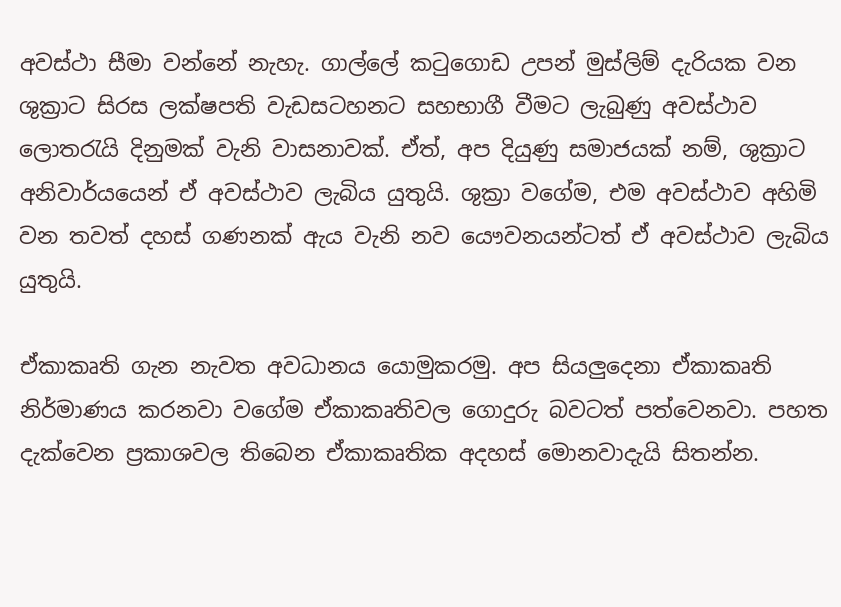අවස්ථා සීමා වන්නේ නැහැ. ගාල්ලේ කටුගොඩ උපන් මුස්ලිම් දැරියක වන ශුක්‍රාට සිරස ලක්ෂපති වැඩසටහනට සහභාගී වීමට ලැබුණු අවස්ථාව ලොතරැයි දිනුමක් වැනි වාසනාවක්. ඒත්, අප දියුණු සමාජයක් නම්, ශුක්‍රාට අනිවාර්යයෙන් ඒ අවස්ථාව ලැබිය යුතුයි. ශුක්‍රා වගේම, එම අවස්ථාව අහිමි වන තවත් දහස් ගණනක් ඇය වැනි නව යෞවනයන්ටත් ඒ අවස්ථාව ලැබිය යුතුයි.

ඒකාකෘති ගැන නැවත අවධානය යොමුකරමු. අප සියලුදෙනා ඒකාකෘති නිර්මාණය කරනවා වගේම ඒකාකෘතිවල ගොදුරු බවටත් පත්වෙනවා. පහත දැක්වෙන ප්‍රකාශවල තිබෙන ඒකාකෘතික අදහස් මොනවාදැයි සිතන්න.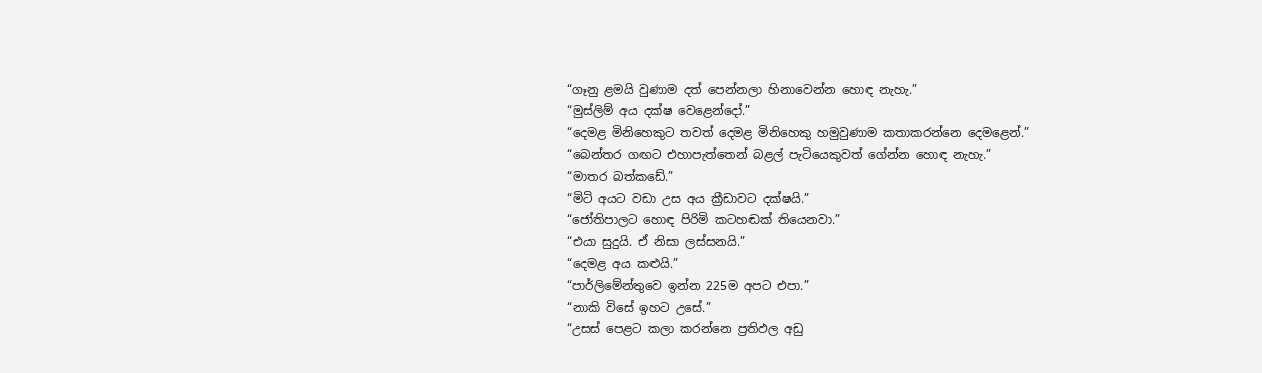“ගෑනු ළමයි වුණාම දත් පෙන්නලා හිනාවෙන්න හොඳ නැහැ.”
“මුස්ලිම් අය දක්ෂ වෙළෙන්දෝ.”
“දෙමළ මිනිහෙකුට තවත් දෙමළ මිනිහෙකු හමුවුණාම කතාකරන්නෙ දෙමළෙන්.”
“බෙන්තර ගඟට එහාපැත්තෙන් බළල් පැටියෙකුවත් ගේන්න හොඳ නැහැ.”
“මාතර බත්කඩේ.”
“මිටි අයට වඩා උස අය ක්‍රීඩාවට දක්ෂයි.”
“ජෝතිපාලට හොඳ පිරිමි කටහඬක් තියෙනවා.”
“එයා සුදුයි. ඒ නිසා ලස්සනයි.”
“දෙමළ අය කළුයි.”
“පාර්ලිමේන්තුවෙ ඉන්න 225ම අපට එපා.”
“නාකි විසේ ඉහට උසේ.”
“උසස් පෙළට කලා කරන්නෙ ප්‍රතිඵල අඩු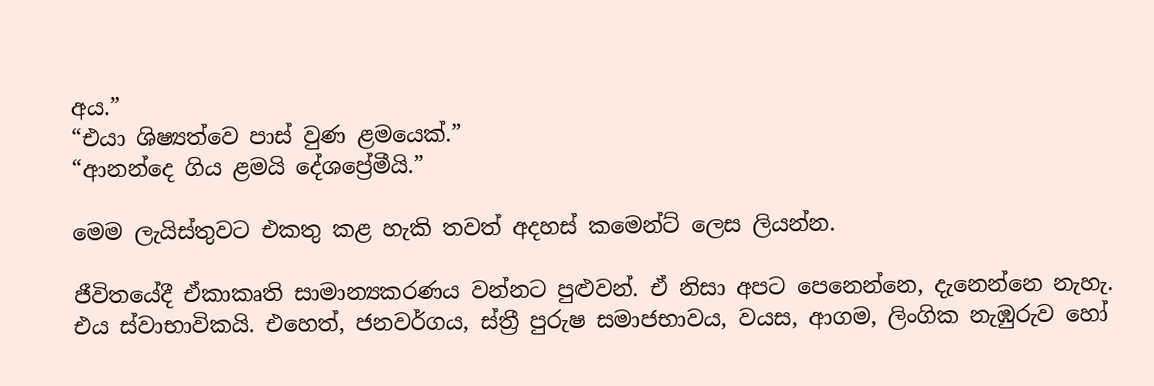අය.”
“එයා ශිෂ්‍යත්වෙ පාස් වුණ ළමයෙක්.”
“ආනන්දෙ ගිය ළමයි දේශප්‍රේමීයි.”

මෙම ලැයිස්තුවට එකතු කළ හැකි තවත් අදහස් කමෙන්ට් ලෙස ලියන්න.

ජීවිතයේදී ඒකාකෘති සාමාන්‍යකරණය වන්නට පුළුවන්. ඒ නිසා අපට පෙනෙන්නෙ, දැනෙන්නෙ නැහැ. එය ස්වාභාවිකයි. එහෙත්, ජනවර්ගය, ස්ත්‍රී පුරුෂ සමාජභාවය, වයස, ආගම, ලිංගික නැඹුරුව හෝ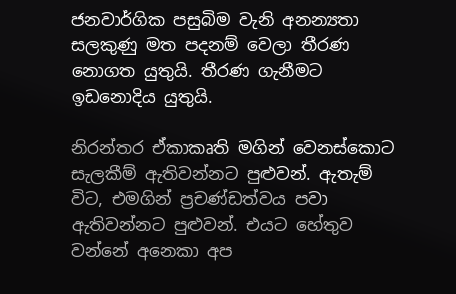ජනවාර්ගික පසුබිම වැනි අනන්‍යතා සලකුණු මත පදනම් වෙලා තීරණ නොගත යුතුයි. තීරණ ගැනීමට ඉඩනොදිය යුතුයි.

නිරන්තර ඒකාකෘති මගින් වෙනස්කොට සැලකීම් ඇතිවන්නට පුළුවන්. ඇතැම් විට, එමගින් ප්‍රචණ්ඩත්වය පවා ඇතිවන්නට පුළුවන්. එයට හේතුව වන්නේ අනෙකා අප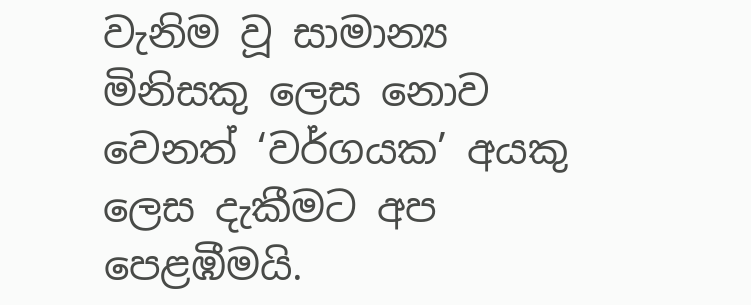වැනිම වූ සාමාන්‍ය මිනිසකු ලෙස නොව වෙනත් ‘වර්ගයක’ අයකු ලෙස දැකීමට අප පෙළඹීමයි.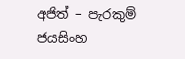අජිත් – පැරකුම් ජයසිංහ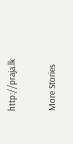http://praja.lk

More Stories